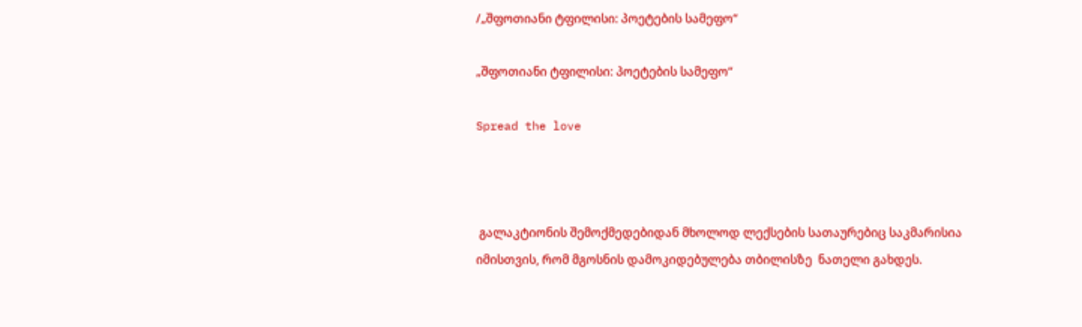/„შფოთიანი ტფილისი: პოეტების სამეფო“

„შფოთიანი ტფილისი: პოეტების სამეფო“

Spread the love



 გალაკტიონის შემოქმედებიდან მხოლოდ ლექსების სათაურებიც საკმარისია იმისთვის, რომ მგოსნის დამოკიდებულება თბილისზე  ნათელი გახდეს.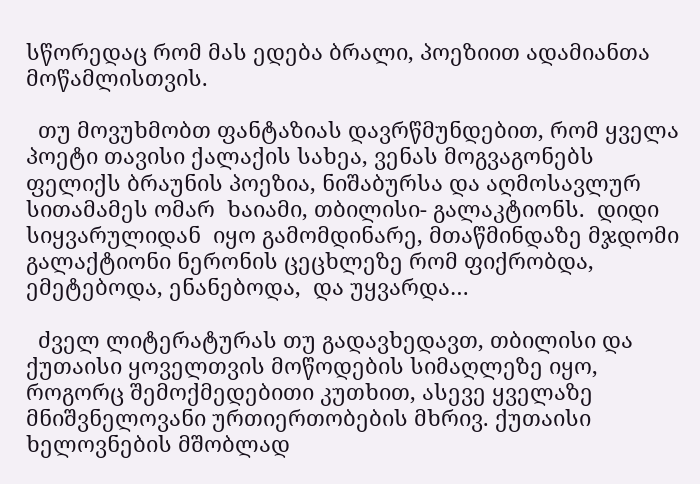სწორედაც რომ მას ედება ბრალი, პოეზიით ადამიანთა მოწამლისთვის.

  თუ მოვუხმობთ ფანტაზიას დავრწმუნდებით, რომ ყველა პოეტი თავისი ქალაქის სახეა, ვენას მოგვაგონებს ფელიქს ბრაუნის პოეზია, ნიშაბურსა და აღმოსავლურ სითამამეს ომარ  ხაიამი, თბილისი- გალაკტიონს.  დიდი სიყვარულიდან  იყო გამომდინარე, მთაწმინდაზე მჯდომი გალაქტიონი ნერონის ცეცხლეზე რომ ფიქრობდა, ემეტებოდა, ენანებოდა,  და უყვარდა…

  ძველ ლიტერატურას თუ გადავხედავთ, თბილისი და ქუთაისი ყოველთვის მოწოდების სიმაღლეზე იყო, როგორც შემოქმედებითი კუთხით, ასევე ყველაზე მნიშვნელოვანი ურთიერთობების მხრივ. ქუთაისი ხელოვნების მშობლად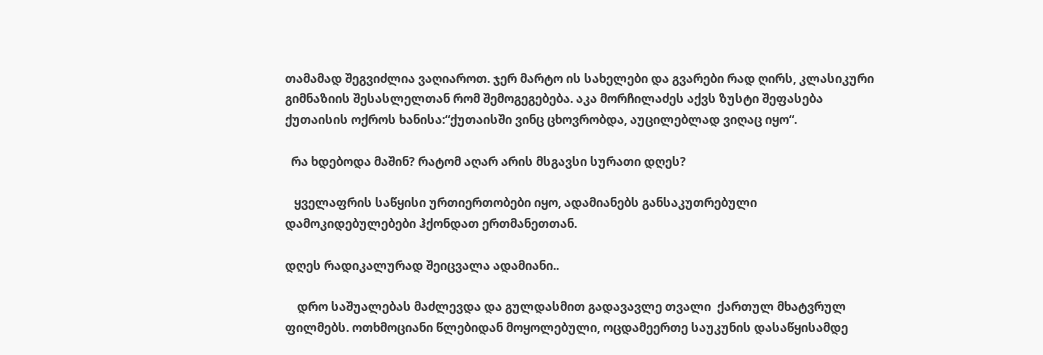თამამად შეგვიძლია ვაღიაროთ. ჯერ მარტო ის სახელები და გვარები რად ღირს, კლასიკური გიმნაზიის შესასლელთან რომ შემოგეგებება. აკა მორჩილაძეს აქვს ზუსტი შეფასება  ქუთაისის ოქროს ხანისა:“ქუთაისში ვინც ცხოვრობდა, აუცილებლად ვიღაც იყო“.

  რა ხდებოდა მაშინ? რატომ აღარ არის მსგავსი სურათი დღეს?

   ყველაფრის საწყისი ურთიერთობები იყო, ადამიანებს განსაკუთრებული დამოკიდებულებები ჰქონდათ ერთმანეთთან.

დღეს რადიკალურად შეიცვალა ადამიანი..

    დრო საშუალებას მაძლევდა და გულდასმით გადავავლე თვალი  ქართულ მხატვრულ ფილმებს. ოთხმოციანი წლებიდან მოყოლებული, ოცდამეერთე საუკუნის დასაწყისამდე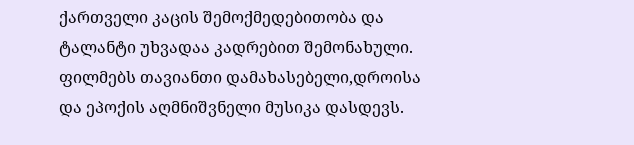ქართველი კაცის შემოქმედებითობა და ტალანტი უხვადაა კადრებით შემონახული. ფილმებს თავიანთი დამახასებელი,დროისა და ეპოქის აღმნიშვნელი მუსიკა დასდევს.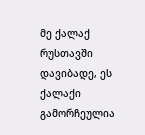მე ქალაქ რუსთავში დავიბადე, ეს ქალაქი გამორჩეულია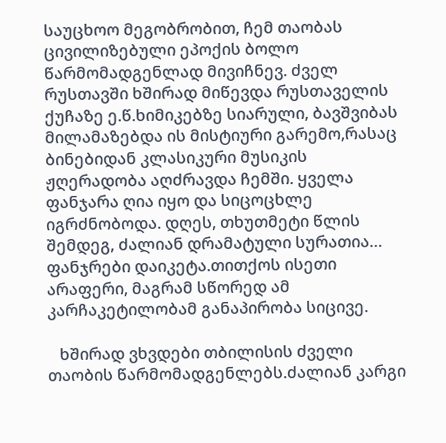საუცხოო მეგობრობით, ჩემ თაობას ცივილიზებული ეპოქის ბოლო წარმომადგენლად მივიჩნევ. ძველ რუსთავში ხშირად მიწევდა რუსთაველის ქუჩაზე ე.წ.ხიმიკებზე სიარული, ბავშვიბას მილამაზებდა ის მისტიური გარემო,რასაც ბინებიდან კლასიკური მუსიკის ჟღერადობა აღძრავდა ჩემში. ყველა ფანჯარა ღია იყო და სიცოცხლე იგრძნობოდა. დღეს, თხუთმეტი წლის შემდეგ, ძალიან დრამატული სურათია… ფანჯრები დაიკეტა.თითქოს ისეთი არაფერი, მაგრამ სწორედ ამ კარჩაკეტილობამ განაპირობა სიცივე.

   ხშირად ვხვდები თბილისის ძველი თაობის წარმომადგენლებს.ძალიან კარგი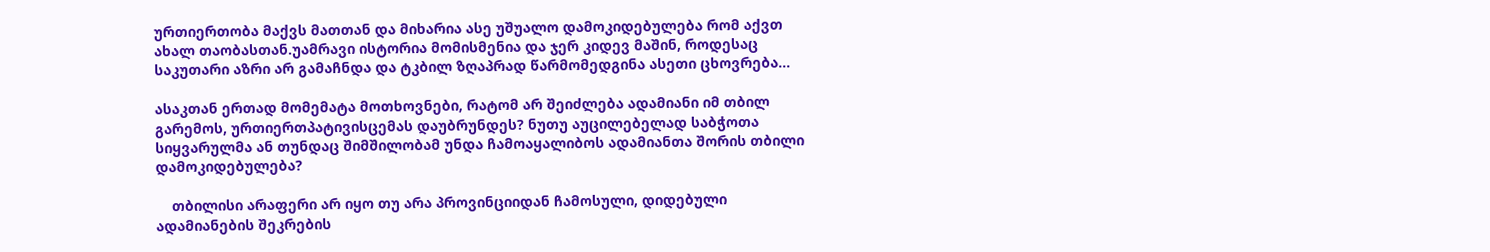ურთიერთობა მაქვს მათთან და მიხარია ასე უშუალო დამოკიდებულება რომ აქვთ ახალ თაობასთან.უამრავი ისტორია მომისმენია და ჯერ კიდევ მაშინ, როდესაც  საკუთარი აზრი არ გამაჩნდა და ტკბილ ზღაპრად წარმომედგინა ასეთი ცხოვრება…

ასაკთან ერთად მომემატა მოთხოვნები, რატომ არ შეიძლება ადამიანი იმ თბილ გარემოს, ურთიერთპატივისცემას დაუბრუნდეს? ნუთუ აუცილებელად საბჭოთა სიყვარულმა ან თუნდაც შიმშილობამ უნდა ჩამოაყალიბოს ადამიანთა შორის თბილი დამოკიდებულება?

    თბილისი არაფერი არ იყო თუ არა პროვინციიდან ჩამოსული, დიდებული ადამიანების შეკრების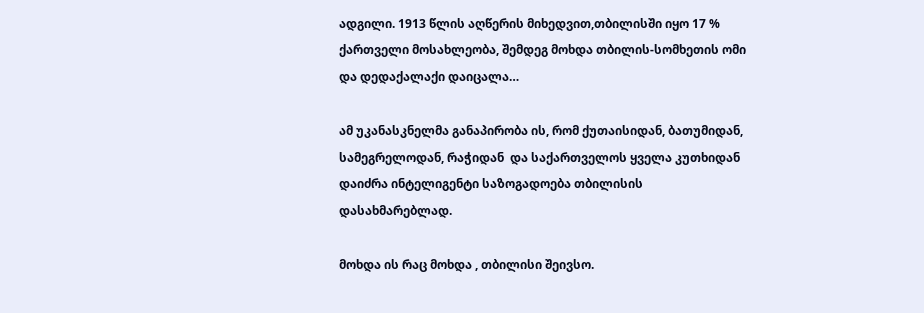ადგილი. 1913 წლის აღწერის მიხედვით,თბილისში იყო 17 % ქართველი მოსახლეობა, შემდეგ მოხდა თბილის-სომხეთის ომი და დედაქალაქი დაიცალა…

ამ უკანასკნელმა განაპირობა ის, რომ ქუთაისიდან, ბათუმიდან, სამეგრელოდან, რაჭიდან  და საქართველოს ყველა კუთხიდან დაიძრა ინტელიგენტი საზოგადოება თბილისის დასახმარებლად.

მოხდა ის რაც მოხდა , თბილისი შეივსო.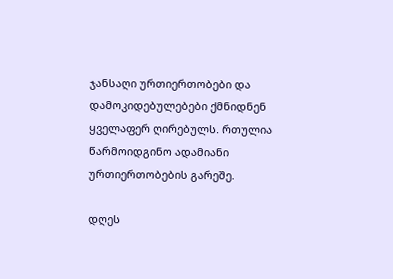ჯანსაღი ურთიერთობები და დამოკიდებულებები ქმნიდნენ ყველაფერ ღირებულს. რთულია წარმოიდგინო ადამიანი ურთიერთობების გარეშე.

დღეს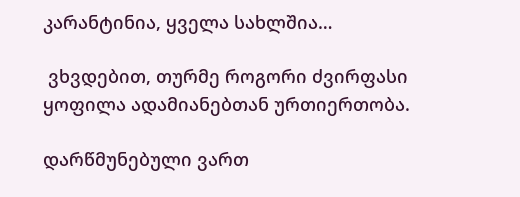კარანტინია, ყველა სახლშია…

 ვხვდებით, თურმე როგორი ძვირფასი ყოფილა ადამიანებთან ურთიერთობა.

დარწმუნებული ვართ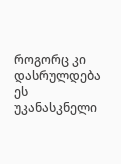როგორც კი დასრულდება ეს უკანასკნელი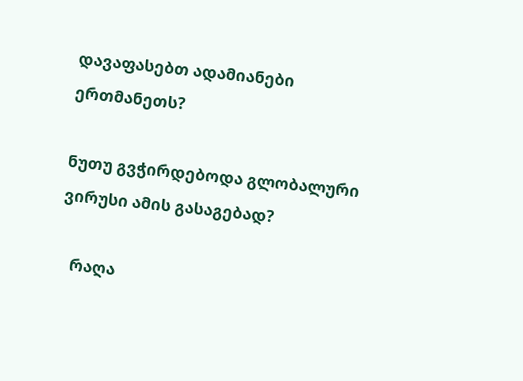დავაფასებთ ადამიანები ერთმანეთს?

ნუთუ გვჭირდებოდა გლობალური ვირუსი ამის გასაგებად?

   რაღა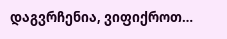დაგვრჩენია, ვიფიქროთ…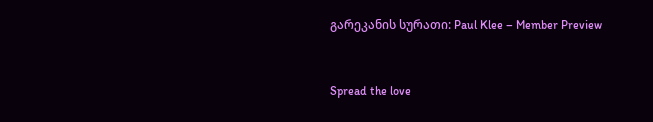გარეკანის სურათი: Paul Klee – Member Preview


Spread the love